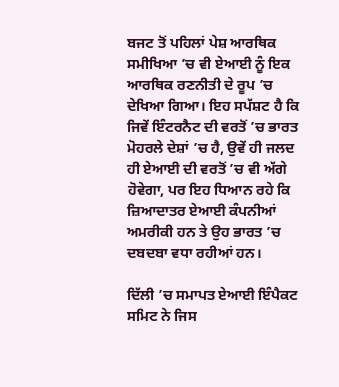ਬਜਟ ਤੋਂ ਪਹਿਲਾਂ ਪੇਸ਼ ਆਰਥਿਕ ਸਮੀਖਿਆ ’ਚ ਵੀ ਏਆਈ ਨੂੰ ਇਕ ਆਰਥਿਕ ਰਣਨੀਤੀ ਦੇ ਰੂਪ ’ਚ ਦੇਖਿਆ ਗਿਆ। ਇਹ ਸਪੱਸ਼ਟ ਹੈ ਕਿ ਜਿਵੇਂ ਇੰਟਰਨੈਟ ਦੀ ਵਰਤੋਂ ’ਚ ਭਾਰਤ ਮੋਹਰਲੇ ਦੇਸ਼ਾਂ ’ਚ ਹੈ, ਉਵੇਂ ਹੀ ਜਲਦ ਹੀ ਏਆਈ ਦੀ ਵਰਤੋਂ ’ਚ ਵੀ ਅੱਗੇ ਹੋਵੇਗਾ, ਪਰ ਇਹ ਧਿਆਨ ਰਹੇ ਕਿ ਜ਼ਿਆਦਾਤਰ ਏਆਈ ਕੰਪਨੀਆਂ ਅਮਰੀਕੀ ਹਨ ਤੇ ਉਹ ਭਾਰਤ ’ਚ ਦਬਦਬਾ ਵਧਾ ਰਹੀਆਂ ਹਨ।

ਦਿੱਲੀ ’ਚ ਸਮਾਪਤ ਏਆਈ ਇੰਪੈਕਟ ਸਮਿਟ ਨੇ ਜਿਸ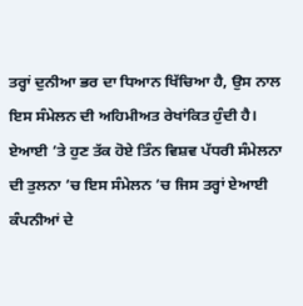ਤਰ੍ਹਾਂ ਦੁਨੀਆ ਭਰ ਦਾ ਧਿਆਨ ਖਿੱਚਿਆ ਹੈ, ਉਸ ਨਾਲ ਇਸ ਸੰਮੇਲਨ ਦੀ ਅਹਿਮੀਅਤ ਰੇਖਾਂਕਿਤ ਹੁੰਦੀ ਹੈ। ਏਆਈ ’ਤੇ ਹੁਣ ਤੱਕ ਹੋਏ ਤਿੰਨ ਵਿਸ਼ਵ ਪੱਧਰੀ ਸੰਮੇਲਨਾ ਦੀ ਤੁਲਨਾ ’ਚ ਇਸ ਸੰਮੇਲਨ ’ਚ ਜਿਸ ਤਰ੍ਹਾਂ ਏਆਈ ਕੰਪਨੀਆਂ ਦੇ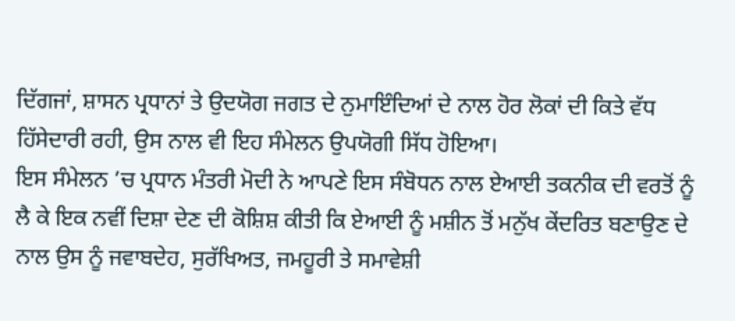ਦਿੱਗਜਾਂ, ਸ਼ਾਸਨ ਪ੍ਰਧਾਨਾਂ ਤੇ ਉਦਯੋਗ ਜਗਤ ਦੇ ਨੁਮਾਇੰਦਿਆਂ ਦੇ ਨਾਲ ਹੋਰ ਲੋਕਾਂ ਦੀ ਕਿਤੇ ਵੱਧ ਹਿੱਸੇਦਾਰੀ ਰਹੀ, ਉਸ ਨਾਲ ਵੀ ਇਹ ਸੰਮੇਲਨ ਉਪਯੋਗੀ ਸਿੱਧ ਹੋਇਆ।
ਇਸ ਸੰਮੇਲਨ ’ਚ ਪ੍ਰਧਾਨ ਮੰਤਰੀ ਮੋਦੀ ਨੇ ਆਪਣੇ ਇਸ ਸੰਬੋਧਨ ਨਾਲ ਏਆਈ ਤਕਨੀਕ ਦੀ ਵਰਤੋਂ ਨੂੰ ਲੈ ਕੇ ਇਕ ਨਵੀਂ ਦਿਸ਼ਾ ਦੇਣ ਦੀ ਕੋਸ਼ਿਸ਼ ਕੀਤੀ ਕਿ ਏਆਈ ਨੂੰ ਮਸ਼ੀਨ ਤੋਂ ਮਨੁੱਖ ਕੇਂਦਰਿਤ ਬਣਾਉਣ ਦੇ ਨਾਲ ਉਸ ਨੂੰ ਜਵਾਬਦੇਹ, ਸੁਰੱਖਿਅਤ, ਜਮਹੂਰੀ ਤੇ ਸਮਾਵੇਸ਼ੀ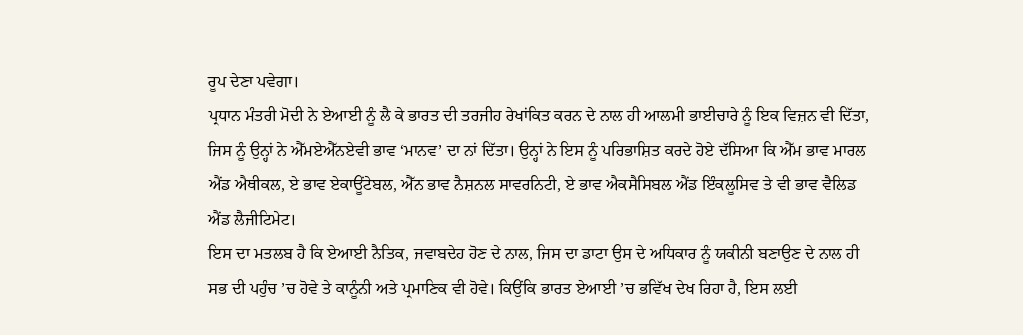ਰੂਪ ਦੇਣਾ ਪਵੇਗਾ।
ਪ੍ਰਧਾਨ ਮੰਤਰੀ ਮੋਦੀ ਨੇ ਏਆਈ ਨੂੰ ਲੈ ਕੇ ਭਾਰਤ ਦੀ ਤਰਜੀਹ ਰੇਖਾਂਕਿਤ ਕਰਨ ਦੇ ਨਾਲ ਹੀ ਆਲਮੀ ਭਾਈਚਾਰੇ ਨੂੰ ਇਕ ਵਿਜ਼ਨ ਵੀ ਦਿੱਤਾ, ਜਿਸ ਨੂੰ ਉਨ੍ਹਾਂ ਨੇ ਐੱਮਏਐੱਨਏਵੀ ਭਾਵ ‘ਮਾਨਵ’ ਦਾ ਨਾਂ ਦਿੱਤਾ। ਉਨ੍ਹਾਂ ਨੇ ਇਸ ਨੂੰ ਪਰਿਭਾਸ਼ਿਤ ਕਰਦੇ ਹੋਏ ਦੱਸਿਆ ਕਿ ਐੱਮ ਭਾਵ ਮਾਰਲ ਐਂਡ ਐਥੀਕਲ, ਏ ਭਾਵ ਏਕਾਊਂਟੇਬਲ, ਐੱਨ ਭਾਵ ਨੈਸ਼ਨਲ ਸਾਵਰਨਿਟੀ, ਏ ਭਾਵ ਐਕਸੈਸਿਬਲ ਐਂਡ ਇੰਕਲੂਸਿਵ ਤੇ ਵੀ ਭਾਵ ਵੈਲਿਡ ਐਂਡ ਲੈਜੀਟਿਮੇਟ।
ਇਸ ਦਾ ਮਤਲਬ ਹੈ ਕਿ ਏਆਈ ਨੈਤਿਕ, ਜਵਾਬਦੇਹ ਹੋਣ ਦੇ ਨਾਲ, ਜਿਸ ਦਾ ਡਾਟਾ ਉਸ ਦੇ ਅਧਿਕਾਰ ਨੂੰ ਯਕੀਨੀ ਬਣਾਉਣ ਦੇ ਨਾਲ ਹੀ ਸਭ ਦੀ ਪਹੁੰਚ ’ਚ ਹੋਵੇ ਤੇ ਕਾਨੂੰਨੀ ਅਤੇ ਪ੍ਰਮਾਣਿਕ ਵੀ ਹੋਵੇ। ਕਿਉਂਕਿ ਭਾਰਤ ਏਆਈ ’ਚ ਭਵਿੱਖ ਦੇਖ ਰਿਹਾ ਹੈ, ਇਸ ਲਈ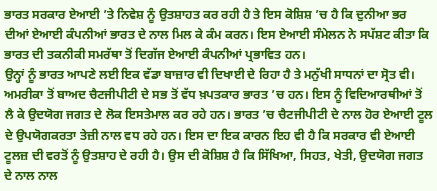ਭਾਰਤ ਸਰਕਾਰ ਏਆਈ ’ਤੇ ਨਿਵੇਸ਼ ਨੂੰ ਉਤਸ਼ਾਹਤ ਕਰ ਰਹੀ ਹੈ ਤੇ ਇਸ ਕੋਸ਼ਿਸ਼ ’ਚ ਹੈ ਕਿ ਦੁਨੀਆ ਭਰ ਦੀਆਂ ਏਆਈ ਕੰਪਨੀਆਂ ਭਾਰਤ ਦੇ ਨਾਲ ਮਿਲ ਕੇ ਕੰਮ ਕਰਨ। ਇਸ ਏਆਈ ਸੰਮੇਲਨ ਨੇ ਸਪੱਸ਼ਟ ਕੀਤਾ ਕਿ ਭਾਰਤ ਦੀ ਤਕਨੀਕੀ ਸਮਰੱਥਾ ਤੋਂ ਦਿਗੱਜ ਏਆਈ ਕੰਪਨੀਆਂ ਪ੍ਰਭਾਵਿਤ ਹਨ।
ਉਨ੍ਹਾਂ ਨੂੰ ਭਾਰਤ ਆਪਣੇ ਲਈ ਇਕ ਵੱਡਾ ਬਾਜ਼ਾਰ ਵੀ ਦਿਖਾਈ ਦੇ ਰਿਹਾ ਹੈ ਤੇ ਮਨੁੱਖੀ ਸਾਧਨਾਂ ਦਾ ਸ੍ਰੋਤ ਵੀ। ਅਮਰੀਕਾ ਤੋਂ ਬਾਅਦ ਚੈਟਜੀਪੀਟੀ ਦੇ ਸਭ ਤੋਂ ਵੱਧ ਖ਼ਪਤਕਾਰ ਭਾਰਤ ’ਚ ਹਨ। ਇਸ ਨੂੰ ਵਿਦਿਆਰਥੀਆਂ ਤੋਂ ਲੈ ਕੇ ਉਦਯੋਗ ਜਗਤ ਦੇ ਲੋਕ ਇਸਤੇਮਾਲ ਕਰ ਰਹੇ ਹਨ। ਭਾਰਤ ’ਚ ਚੈਟਜੀਪੀਟੀ ਦੇ ਨਾਲ ਹੋਰ ਏਆਈ ਟੂਲ ਦੇ ਉਪਯੋਗਕਰਤਾ ਤੇਜ਼ੀ ਨਾਲ ਵਧ ਰਹੇ ਹਨ। ਇਸ ਦਾ ਇਕ ਕਾਰਨ ਇਹ ਵੀ ਹੈ ਕਿ ਸਰਕਾਰ ਵੀ ਏਆਈ ਟੂਲਜ਼ ਦੀ ਵਰਤੋਂ ਨੂੰ ਉਤਸ਼ਾਹ ਦੇ ਰਹੀ ਹੈ। ਉਸ ਦੀ ਕੋਸ਼ਿਸ਼ ਹੈ ਕਿ ਸਿੱਖਿਆ, ਸਿਹਤ, ਖੇਤੀ, ਉਦਯੋਗ ਜਗਤ ਦੇ ਨਾਲ ਨਾਲ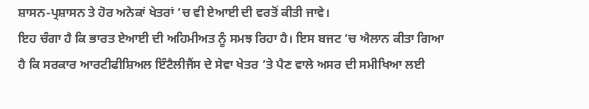ਸ਼ਾਸਨ-ਪ੍ਰਸ਼ਾਸਨ ਤੇ ਹੋਰ ਅਨੇਕਾਂ ਖੇਤਰਾਂ ’ਚ ਵੀ ਏਆਈ ਦੀ ਵਰਤੋਂ ਕੀਤੀ ਜਾਵੇ।
ਇਹ ਚੰਗਾ ਹੈ ਕਿ ਭਾਰਤ ਏਆਈ ਦੀ ਅਹਿਮੀਅਤ ਨੂੰ ਸਮਝ ਰਿਹਾ ਹੈ। ਇਸ ਬਜਟ ’ਚ ਐਲਾਨ ਕੀਤਾ ਗਿਆ ਹੈ ਕਿ ਸਰਕਾਰ ਆਰਟੀਫੀਸ਼ਿਅਲ ਇੰਟੈਲੀਜੈਂਸ ਦੇ ਸੇਵਾ ਖੇਤਰ ’ਤੇ ਪੈਣ ਵਾਲੇ ਅਸਰ ਦੀ ਸਮੀਖਿਆ ਲਈ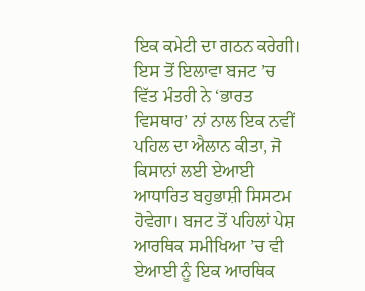ਇਕ ਕਮੇਟੀ ਦਾ ਗਠਨ ਕਰੇਗੀ। ਇਸ ਤੋਂ ਇਲਾਵਾ ਬਜਟ ’ਚ ਵਿੱਤ ਮੰਤਰੀ ਨੇ ‘ਭਾਰਤ ਵਿਸਥਾਰ’ ਨਾਂ ਨਾਲ ਇਕ ਨਵੀਂ ਪਹਿਲ ਦਾ ਐਲਾਨ ਕੀਤਾ, ਜੋ ਕਿਸਾਨਾਂ ਲਈ ਏਆਈ ਆਧਾਰਿਤ ਬਹੁਭਾਸ਼ੀ ਸਿਸਟਮ ਹੋਵੇਗਾ। ਬਜਟ ਤੋਂ ਪਹਿਲਾਂ ਪੇਸ਼ ਆਰਥਿਕ ਸਮੀਖਿਆ ’ਚ ਵੀ ਏਆਈ ਨੂੰ ਇਕ ਆਰਥਿਕ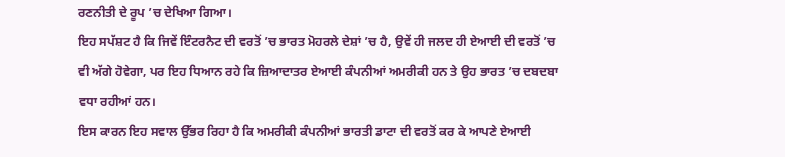ਰਣਨੀਤੀ ਦੇ ਰੂਪ ’ਚ ਦੇਖਿਆ ਗਿਆ।
ਇਹ ਸਪੱਸ਼ਟ ਹੈ ਕਿ ਜਿਵੇਂ ਇੰਟਰਨੈਟ ਦੀ ਵਰਤੋਂ ’ਚ ਭਾਰਤ ਮੋਹਰਲੇ ਦੇਸ਼ਾਂ ’ਚ ਹੈ, ਉਵੇਂ ਹੀ ਜਲਦ ਹੀ ਏਆਈ ਦੀ ਵਰਤੋਂ ’ਚ ਵੀ ਅੱਗੇ ਹੋਵੇਗਾ, ਪਰ ਇਹ ਧਿਆਨ ਰਹੇ ਕਿ ਜ਼ਿਆਦਾਤਰ ਏਆਈ ਕੰਪਨੀਆਂ ਅਮਰੀਕੀ ਹਨ ਤੇ ਉਹ ਭਾਰਤ ’ਚ ਦਬਦਬਾ ਵਧਾ ਰਹੀਆਂ ਹਨ।
ਇਸ ਕਾਰਨ ਇਹ ਸਵਾਲ ਉੱਭਰ ਰਿਹਾ ਹੈ ਕਿ ਅਮਰੀਕੀ ਕੰਪਨੀਆਂ ਭਾਰਤੀ ਡਾਟਾ ਦੀ ਵਰਤੋਂ ਕਰ ਕੇ ਆਪਣੇ ਏਆਈ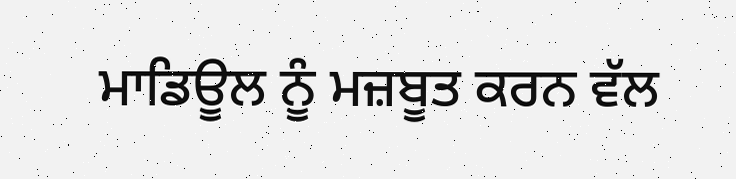ਮਾਡਿਊਲ ਨੂੰ ਮਜ਼ਬੂਤ ਕਰਨ ਵੱਲ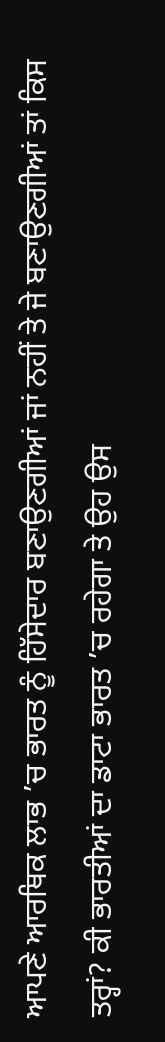ਆਪਣੇ ਆਰਥਿਕ ਲਾਭ ’ਚ ਭਾਰਤ ਨੂੰ ਹਿੱਸੇਦਾਰ ਬਣਾਉਣਗੀਆਂ ਜਾਂ ਨਹੀਂ ਤੇ ਜੇ ਬਣਾਉਣਗੀਆਂ ਤਾਂ ਕਿਸ ਤਰ੍ਹਾਂ? ਕੀ ਭਾਰਤੀਆਂ ਦਾ ਡਾਟਾ ਭਾਰਤ ’ਚ ਰਹੇਗਾ ਤੇ ਉਹ ਉਸ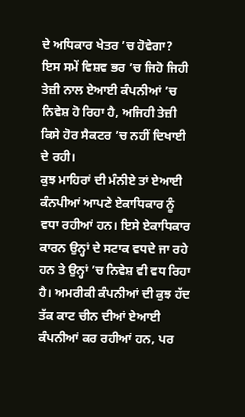ਦੇ ਅਧਿਕਾਰ ਖੇਤਰ ’ਚ ਹੋਵੇਗਾ? ਇਸ ਸਮੇਂ ਵਿਸ਼ਵ ਭਰ ’ਚ ਜਿਹੋ ਜਿਹੀ ਤੇਜ਼ੀ ਨਾਲ ਏਆਈ ਕੰਪਨੀਆਂ ’ਚ ਨਿਵੇਸ਼ ਹੋ ਰਿਹਾ ਹੈ, ਅਜਿਹੀ ਤੇਜ਼ੀ ਕਿਸੇ ਹੋਰ ਸੈਕਟਰ ’ਚ ਨਹੀਂ ਦਿਖਾਈ ਦੇ ਰਹੀ।
ਕੁਝ ਮਾਹਿਰਾਂ ਦੀ ਮੰਨੀਏ ਤਾਂ ਏਆਈ ਕੰਨਪੀਆਂ ਆਪਣੇ ਏਕਾਧਿਕਾਰ ਨੂੰ ਵਧਾ ਰਹੀਆਂ ਹਨ। ਇਸੇ ਏਕਾਧਿਕਾਰ ਕਾਰਨ ਉਨ੍ਹਾਂ ਦੇ ਸਟਾਕ ਵਧਦੇ ਜਾ ਰਹੇ ਹਨ ਤੇ ਉਨ੍ਹਾਂ ’ਚ ਨਿਵੇਸ਼ ਵੀ ਵਧ ਰਿਹਾ ਹੈ। ਅਮਰੀਕੀ ਕੰਪਨੀਆਂ ਦੀ ਕੁਝ ਹੱਦ ਤੱਕ ਕਾਟ ਚੀਨ ਦੀਆਂ ਏਆਈ ਕੰਪਨੀਆਂ ਕਰ ਰਹੀਆਂ ਹਨ, ਪਰ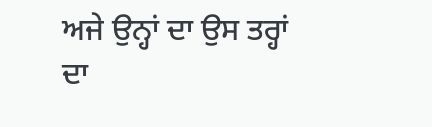ਅਜੇ ਉਨ੍ਹਾਂ ਦਾ ਉਸ ਤਰ੍ਹਾਂ ਦਾ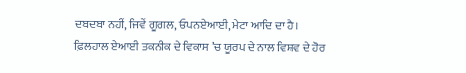ਦਬਦਬਾ ਨਹੀਂ, ਜਿਵੇਂ ਗੂਗਲ, ਓਪਨਏਆਈ, ਮੇਟਾ ਆਦਿ ਦਾ ਹੈ।
ਫ਼ਿਲਹਾਲ ਏਆਈ ਤਕਨੀਕ ਦੇ ਵਿਕਾਸ ’ਚ ਯੂਰਪ ਦੇ ਨਾਲ ਵਿਸ਼ਵ ਦੇ ਹੋਰ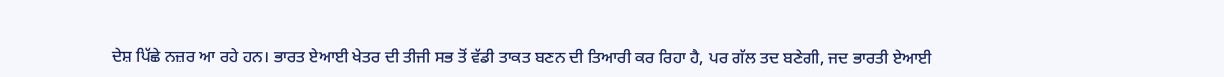ਦੇਸ਼ ਪਿੱਛੇ ਨਜ਼ਰ ਆ ਰਹੇ ਹਨ। ਭਾਰਤ ਏਆਈ ਖੇਤਰ ਦੀ ਤੀਜੀ ਸਭ ਤੋਂ ਵੱਡੀ ਤਾਕਤ ਬਣਨ ਦੀ ਤਿਆਰੀ ਕਰ ਰਿਹਾ ਹੈ, ਪਰ ਗੱਲ ਤਦ ਬਣੇਗੀ, ਜਦ ਭਾਰਤੀ ਏਆਈ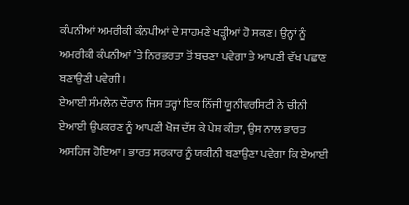ਕੰਪਨੀਆਂ ਅਮਰੀਕੀ ਕੰਨਪੀਆਂ ਦੇ ਸਾਹਮਣੇ ਖੜ੍ਹੀਆਂ ਹੋ ਸਕਣ। ਉਨ੍ਹਾਂ ਨੂੰ ਅਮਰੀਕੀ ਕੰਪਨੀਆਂ ’ਤੇ ਨਿਰਭਰਤਾ ਤੋਂ ਬਚਣਾ ਪਵੇਗਾ ਤੇ ਆਪਣੀ ਵੱਖ ਪਛਾਣ ਬਣਾਉਣੀ ਪਵੇਗੀ।
ਏਆਈ ਸੰਮਲੇਨ ਦੌਰਾਨ ਜਿਸ ਤਰ੍ਹਾਂ ਇਕ ਨਿੱਜੀ ਯੂਨੀਵਰਸਿਟੀ ਨੇ ਚੀਨੀ ਏਆਈ ਉਪਕਰਣ ਨੂੰ ਆਪਣੀ ਖੋਜ ਦੱਸ ਕੇ ਪੇਸ਼ ਕੀਤਾ, ਉਸ ਨਾਲ ਭਾਰਤ ਅਸਹਿਜ ਹੋਇਆ। ਭਾਰਤ ਸਰਕਾਰ ਨੂੰ ਯਕੀਨੀ ਬਣਾਉਣਾ ਪਵੇਗਾ ਕਿ ਏਆਈ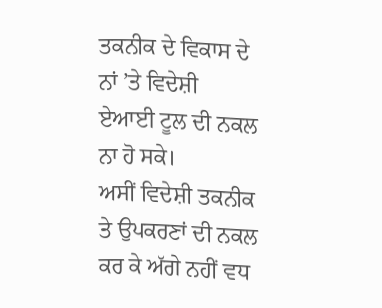ਤਕਨੀਕ ਦੇ ਵਿਕਾਸ ਦੇ ਨਾਂ ’ਤੇ ਵਿਦੇਸ਼ੀ ਏਆਈ ਟੂਲ ਦੀ ਨਕਲ ਨਾ ਹੋ ਸਕੇ।
ਅਸੀਂ ਵਿਦੇਸ਼ੀ ਤਕਨੀਕ ਤੇ ਉਪਕਰਣਾਂ ਦੀ ਨਕਲ ਕਰ ਕੇ ਅੱਗੇ ਨਹੀਂ ਵਧ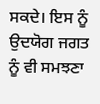ਸਕਦੇ। ਇਸ ਨੂੰ ਉਦਯੋਗ ਜਗਤ ਨੂੰ ਵੀ ਸਮਝਣਾ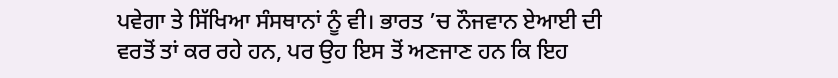ਪਵੇਗਾ ਤੇ ਸਿੱਖਿਆ ਸੰਸਥਾਨਾਂ ਨੂੰ ਵੀ। ਭਾਰਤ ’ਚ ਨੌਜਵਾਨ ਏਆਈ ਦੀ ਵਰਤੋਂ ਤਾਂ ਕਰ ਰਹੇ ਹਨ, ਪਰ ਉਹ ਇਸ ਤੋਂ ਅਣਜਾਣ ਹਨ ਕਿ ਇਹ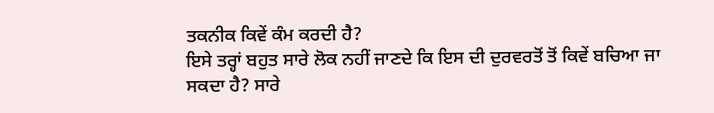ਤਕਨੀਕ ਕਿਵੇਂ ਕੰਮ ਕਰਦੀ ਹੈ?
ਇਸੇ ਤਰ੍ਹਾਂ ਬਹੁਤ ਸਾਰੇ ਲੋਕ ਨਹੀਂ ਜਾਣਦੇ ਕਿ ਇਸ ਦੀ ਦੁਰਵਰਤੋਂ ਤੋਂ ਕਿਵੇਂ ਬਚਿਆ ਜਾ ਸਕਦਾ ਹੈ? ਸਾਰੇ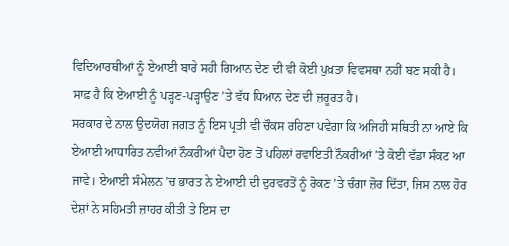ਵਿਦਿਆਰਥੀਆਂ ਨੂੰ ਏਆਈ ਬਾਰੇ ਸਹੀ ਗਿਆਨ ਦੇਣ ਦੀ ਵੀ ਕੋਈ ਪੁਖ਼ਤਾ ਵਿਵਸਥਾ ਨਹੀਂ ਬਣ ਸਕੀ ਹੈ। ਸਾਫ਼ ਹੈ ਕਿ ਏਆਈ ਨੂੰ ਪੜ੍ਹਣ-ਪੜ੍ਹਾਉਣ ’ਤੇ ਵੱਧ ਧਿਆਨ ਦੇਣ ਦੀ ਜ਼ਰੂਰਤ ਹੈ।
ਸਰਕਾਰ ਦੇ ਨਾਲ ਉਦਯੋਗ ਜਗਤ ਨੂੰ ਇਸ ਪ੍ਰਤੀ ਵੀ ਚੌਕਸ ਰਹਿਣਾ ਪਵੇਗਾ ਕਿ ਅਜਿਹੀ ਸਥਿਤੀ ਨਾ ਆਏ ਕਿ ਏਆਈ ਆਧਾਰਿਤ ਨਵੀਆਂ ਨੌਕਰੀਆਂ ਪੈਦਾ ਹੋਣ ਤੋਂ ਪਹਿਲਾਂ ਰਵਾਇਤੀ ਨੌਕਰੀਆਂ ’ਤੇ ਕੋਈ ਵੱਡਾ ਸੰਕਟ ਆ ਜਾਵੇ। ਏਆਈ ਸੰਮੇਲਨ ’ਚ ਭਾਰਤ ਨੇ ਏਆਈ ਦੀ ਦੁਰਵਰਤੋਂ ਨੂੰ ਰੋਕਣ ’ਤੇ ਚੰਗਾ ਜ਼ੋਰ ਦਿੱਤਾ, ਜਿਸ ਨਾਲ ਹੋਰ ਦੇਸ਼ਾਂ ਨੇ ਸਹਿਮਤੀ ਜ਼ਾਹਰ ਕੀਤੀ ਤੇ ਇਸ ਦਾ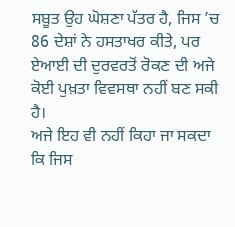ਸਬੂਤ ਉਹ ਘੋਸ਼ਣਾ ਪੱਤਰ ਹੈ, ਜਿਸ ’ਚ 86 ਦੇਸ਼ਾਂ ਨੇ ਹਸਤਾਖਰ ਕੀਤੇ, ਪਰ ਏਆਈ ਦੀ ਦੁਰਵਰਤੋਂ ਰੋਕਣ ਦੀ ਅਜੇ ਕੋਈ ਪੁਖ਼ਤਾ ਵਿਵਸਥਾ ਨਹੀਂ ਬਣ ਸਕੀ ਹੈ।
ਅਜੇ ਇਹ ਵੀ ਨਹੀਂ ਕਿਹਾ ਜਾ ਸਕਦਾ ਕਿ ਜਿਸ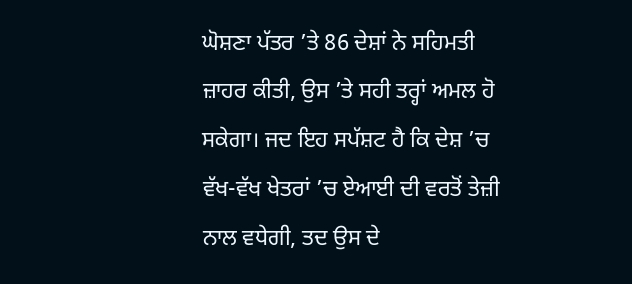ਘੋਸ਼ਣਾ ਪੱਤਰ ’ਤੇ 86 ਦੇਸ਼ਾਂ ਨੇ ਸਹਿਮਤੀ ਜ਼ਾਹਰ ਕੀਤੀ, ਉਸ ’ਤੇ ਸਹੀ ਤਰ੍ਹਾਂ ਅਮਲ ਹੋ ਸਕੇਗਾ। ਜਦ ਇਹ ਸਪੱਸ਼ਟ ਹੈ ਕਿ ਦੇਸ਼ ’ਚ ਵੱਖ-ਵੱਖ ਖੇਤਰਾਂ ’ਚ ਏਆਈ ਦੀ ਵਰਤੋਂ ਤੇਜ਼ੀ ਨਾਲ ਵਧੇਗੀ, ਤਦ ਉਸ ਦੇ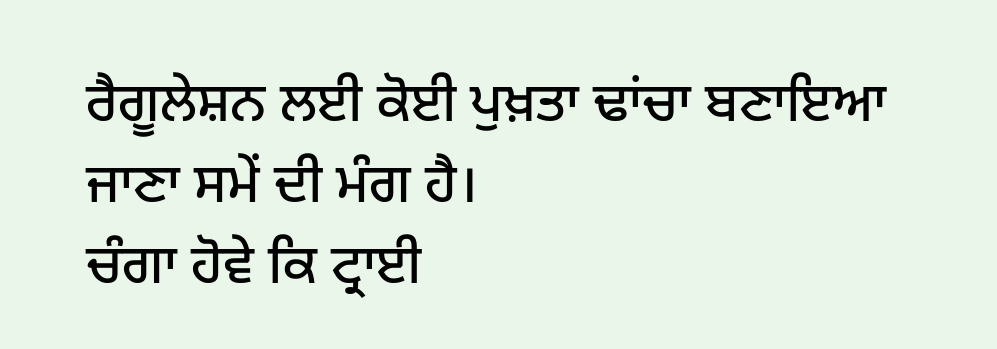ਰੈਗੂਲੇਸ਼ਨ ਲਈ ਕੋਈ ਪੁਖ਼ਤਾ ਢਾਂਚਾ ਬਣਾਇਆ ਜਾਣਾ ਸਮੇਂ ਦੀ ਮੰਗ ਹੈ।
ਚੰਗਾ ਹੋਵੇ ਕਿ ਟ੍ਰਾਈ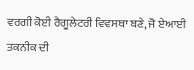ਵਰਗੀ ਕੋਈ ਰੈਗੂਲੇਟਰੀ ਵਿਵਸਥਾ ਬਣੇ, ਜੋ ਏਆਈ ਤਕਨੀਕ ਦੀ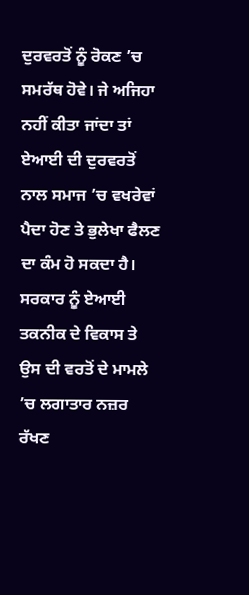ਦੁਰਵਰਤੋਂ ਨੂੰ ਰੋਕਣ ’ਚ ਸਮਰੱਥ ਹੋਵੇ। ਜੇ ਅਜਿਹਾ ਨਹੀਂ ਕੀਤਾ ਜਾਂਦਾ ਤਾਂ ਏਆਈ ਦੀ ਦੁਰਵਰਤੋਂ ਨਾਲ ਸਮਾਜ ’ਚ ਵਖਰੇਵਾਂ ਪੈਦਾ ਹੋਣ ਤੇ ਭੁਲੇਖਾ ਫੈਲਣ ਦਾ ਕੰਮ ਹੋ ਸਕਦਾ ਹੈ। ਸਰਕਾਰ ਨੂੰ ਏਆਈ ਤਕਨੀਕ ਦੇ ਵਿਕਾਸ ਤੇ ਉਸ ਦੀ ਵਰਤੋਂ ਦੇ ਮਾਮਲੇ ’ਚ ਲਗਾਤਾਰ ਨਜ਼ਰ ਰੱਖਣ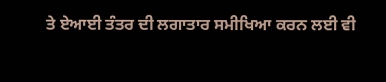ਤੇ ਏਆਈ ਤੰਤਰ ਦੀ ਲਗਾਤਾਰ ਸਮੀਖਿਆ ਕਰਨ ਲਈ ਵੀ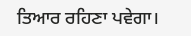ਤਿਆਰ ਰਹਿਣਾ ਪਵੇਗਾ।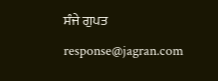ਸੰਜੇ ਗੁਪਤ
response@jagran.com